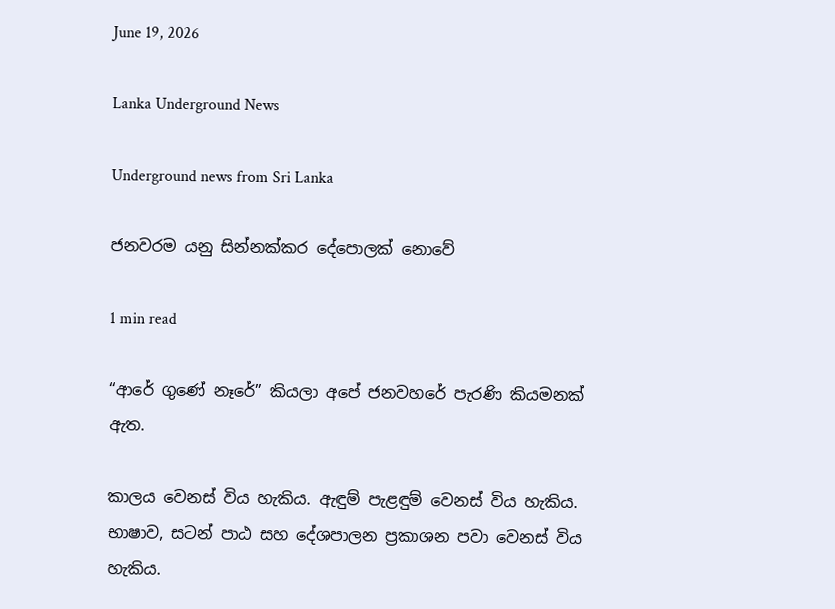June 19, 2026

Lanka Underground News

Underground news from Sri Lanka

ජනවරම යනු සින්නක්කර දේපොලක් නොවේ

1 min read

“ආරේ ගුණේ නෑරේ” කියලා අපේ ජනවහරේ පැරණි කියමනක් ඇත.

කාලය වෙනස් විය හැකිය. ඇඳුම් පැළඳුම් වෙනස් විය හැකිය. භාෂාව, සටන් පාඨ සහ දේශපාලන ප්‍රකාශන පවා වෙනස් විය හැකිය.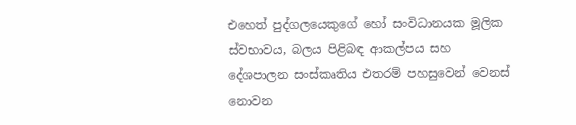එහෙත් පුද්ගලයෙකුගේ හෝ සංවිධානයක මූලික ස්වභාවය, බලය පිළිබඳ ආකල්පය සහ දේශපාලන සංස්කෘතිය එතරම් පහසුවෙන් වෙනස් නොවන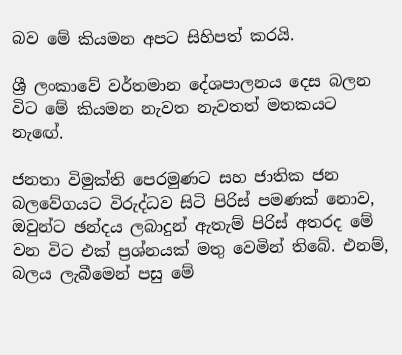බව මේ කියමන අපට සිහිපත් කරයි.

ශ්‍රී ලංකාවේ වර්තමාන දේශපාලනය දෙස බලන විට මේ කියමන නැවත නැවතත් මතකයට නැඟේ.

ජනතා විමුක්ති පෙරමුණට සහ ජාතික ජන බලවේගයට විරුද්ධව සිටි පිරිස් පමණක් නොව, ඔවුන්ට ඡන්දය ලබාදුන් ඇතැම් පිරිස් අතරද මේ වන විට එක් ප්‍රශ්නයක් මතු වෙමින් තිබේ. එනම්, බලය ලැබීමෙන් පසු මේ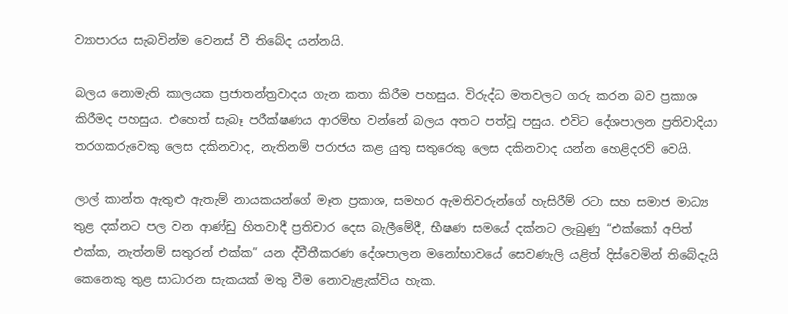ව්‍යාපාරය සැබවින්ම වෙනස් වී තිබේද යන්නයි.

බලය නොමැති කාලයක ප්‍රජාතන්ත්‍රවාදය ගැන කතා කිරීම පහසුය. විරුද්ධ මතවලට ගරු කරන බව ප්‍රකාශ කිරීමද පහසුය. එහෙත් සැබෑ පරීක්ෂණය ආරම්භ වන්නේ බලය අතට පත්වූ පසුය. එවිට දේශපාලන ප්‍රතිවාදියා තරගකරුවෙකු ලෙස දකිනවාද, නැතිනම් පරාජය කළ යුතු සතුරෙකු ලෙස දකිනවාද යන්න හෙළිදරව් වෙයි.

ලාල් කාන්ත ඇතුළු ඇතැම් නායකයන්ගේ මෑත ප්‍රකාශ, සමහර ඇමතිවරුන්ගේ හැසිරීම් රටා සහ සමාජ මාධ්‍ය තුළ දක්නට පල වන ආණ්ඩු හිතවාදී ප්‍රතිචාර දෙස බැලීමේදී, භීෂණ සමයේ දක්නට ලැබුණු “එක්කෝ අපිත් එක්ක, නැත්නම් සතුරන් එක්ක” යන ද්වීතීකරණ දේශපාලන මනෝභාවයේ සෙවණැලි යළිත් දිස්වෙමින් තිබේදැයි කෙනෙකු තුළ සාධාරන සැකයක් මතු වීම නොවැළැක්විය හැක.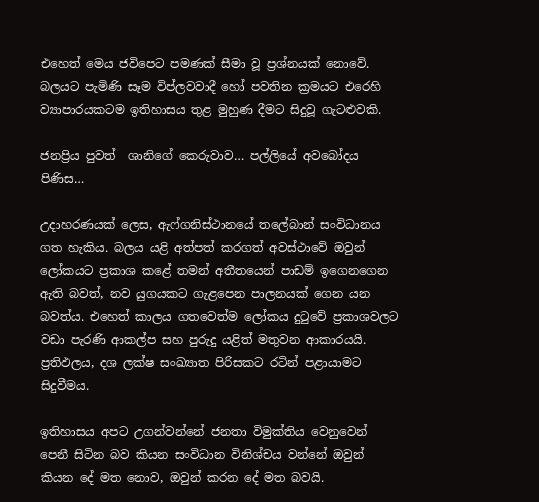එහෙත් මෙය ජවිපෙට පමණක් සීමා වූ ප්‍රශ්නයක් නොවේ. බලයට පැමිණි සෑම විප්ලවවාදී හෝ පවතින ක්‍රමයට එරෙහි ව්‍යාපාරයකටම ඉතිහාසය තුළ මුහුණ දීමට සිදුවූ ගැටළුවකි.

ජනප්‍රිය පුවත්  ශානිගේ කෙරුවාව… පල්ලියේ අවබෝදය පිණිස…

උදාහරණයක් ලෙස, ඇෆ්ගනිස්ථානයේ තලේබාන් සංවිධානය ගත හැකිය. බලය යළි අත්පත් කරගත් අවස්ථාවේ ඔවුන් ලෝකයට ප්‍රකාශ කළේ තමන් අතීතයෙන් පාඩම් ඉගෙනගෙන ඇති බවත්, නව යුගයකට ගැළපෙන පාලනයක් ගෙන යන බවත්ය. එහෙත් කාලය ගතවෙත්ම ලෝකය දුටුවේ ප්‍රකාශවලට වඩා පැරණි ආකල්ප සහ පුරුදු යළිත් මතුවන ආකාරයයි. ප්‍රතිඵලය, දශ ලක්ෂ සංඛ්‍යාත පිරිසකට රටින් පළායාමට සිදුවීමය.

ඉතිහාසය අපට උගන්වන්නේ ජනතා විමුක්තිය වෙනුවෙන් පෙනී සිටින බව කියන සංවිධාන විනිශ්චය වන්නේ ඔවුන් කියන දේ මත නොව, ඔවුන් කරන දේ මත බවයි.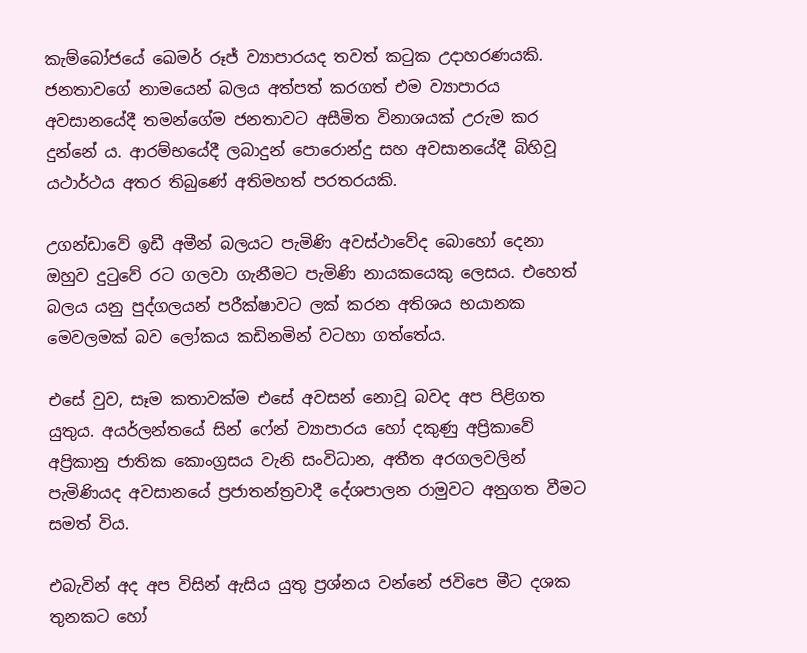කැම්බෝජයේ ඛෙමර් රූජ් ව්‍යාපාරයද තවත් කටුක උදාහරණයකි. ජනතාවගේ නාමයෙන් බලය අත්පත් කරගත් එම ව්‍යාපාරය අවසානයේදී තමන්ගේම ජනතාවට අසීමිත විනාශයක් උරුම කර දුන්නේ ය. ආරම්භයේදී ලබාදුන් පොරොන්දු සහ අවසානයේදී බිහිවූ යථාර්ථය අතර තිබුණේ අතිමහත් පරතරයකි.

උගන්ඩාවේ ඉඩී අමීන් බලයට පැමිණි අවස්ථාවේද බොහෝ දෙනා ඔහුව දුටුවේ රට ගලවා ගැනීමට පැමිණි නායකයෙකු ලෙසය. එහෙත් බලය යනු පුද්ගලයන් පරීක්ෂාවට ලක් කරන අතිශය භයානක මෙවලමක් බව ලෝකය කඩිනමින් වටහා ගත්තේය.

එසේ වුව, සෑම කතාවක්ම එසේ අවසන් නොවූ බවද අප පිළිගත යුතුය. අයර්ලන්තයේ සින් ෆේන් ව්‍යාපාරය හෝ දකුණු අප්‍රිකාවේ අප්‍රිකානු ජාතික කොංග්‍රසය වැනි සංවිධාන, අතීත අරගලවලින් පැමිණියද අවසානයේ ප්‍රජාතන්ත්‍රවාදී දේශපාලන රාමුවට අනුගත වීමට සමත් විය.

එබැවින් අද අප විසින් ඇසිය යුතු ප්‍රශ්නය වන්නේ ජවිපෙ මීට දශක තුනකට හෝ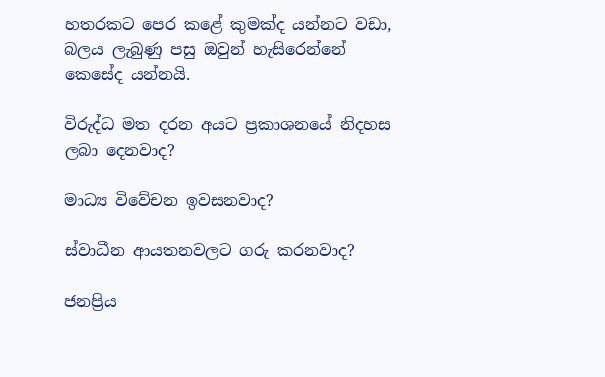හතරකට පෙර කළේ කුමක්ද යන්නට වඩා, බලය ලැබුණු පසු ඔවුන් හැසිරෙන්නේ කෙසේද යන්නයි.

විරුද්ධ මත දරන අයට ප්‍රකාශනයේ නිදහස ලබා දෙනවාද?

මාධ්‍ය විවේචන ඉවසනවාද?

ස්වාධීන ආයතනවලට ගරු කරනවාද?

ජනප්‍රිය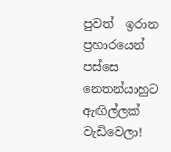පුවත්  ඉරාන ප්‍රහාරයෙන් පස්සෙ නෙතන්යාහුට ඇඟිල්ලක් වැඩිවෙලා!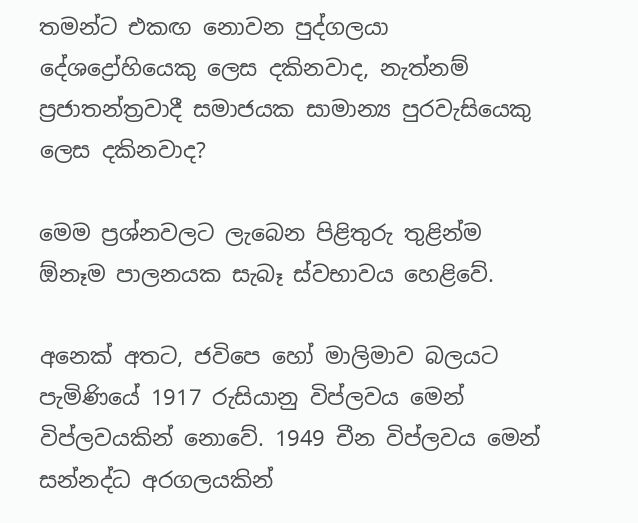තමන්ට එකඟ නොවන පුද්ගලයා දේශද්‍රෝහියෙකු ලෙස දකිනවාද, නැත්නම් ප්‍රජාතන්ත්‍රවාදී සමාජයක සාමාන්‍ය පුරවැසියෙකු ලෙස දකිනවාද?

මෙම ප්‍රශ්නවලට ලැබෙන පිළිතුරු තුළින්ම ඕනෑම පාලනයක සැබෑ ස්වභාවය හෙළිවේ.

අනෙක් අතට, ජවිපෙ හෝ මාලිමාව බලයට පැමිණියේ 1917 රුසියානු විප්ලවය මෙන් විප්ලවයකින් නොවේ. 1949 චීන විප්ලවය මෙන් සන්නද්ධ අරගලයකින්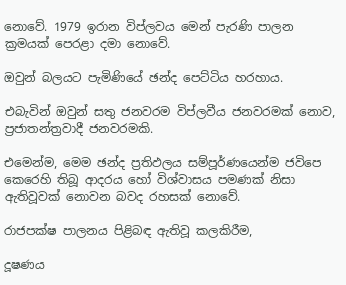නොවේ. 1979 ඉරාන විප්ලවය මෙන් පැරණි පාලන ක්‍රමයක් පෙරළා දමා නොවේ.

ඔවුන් බලයට පැමිණියේ ඡන්ද පෙට්ටිය හරහාය.

එබැවින් ඔවුන් සතු ජනවරම විප්ලවීය ජනවරමක් නොව, ප්‍රජාතන්ත්‍රවාදී ජනවරමකි.

එමෙන්ම, මෙම ඡන්ද ප්‍රතිඵලය සම්පූර්ණයෙන්ම ජවිපෙ කෙරෙහි තිබූ ආදරය හෝ විශ්වාසය පමණක් නිසා ඇතිවූවක් නොවන බවද රහසක් නොවේ.

රාජපක්ෂ පාලනය පිළිබඳ ඇතිවූ කලකිරීම,

දූෂණය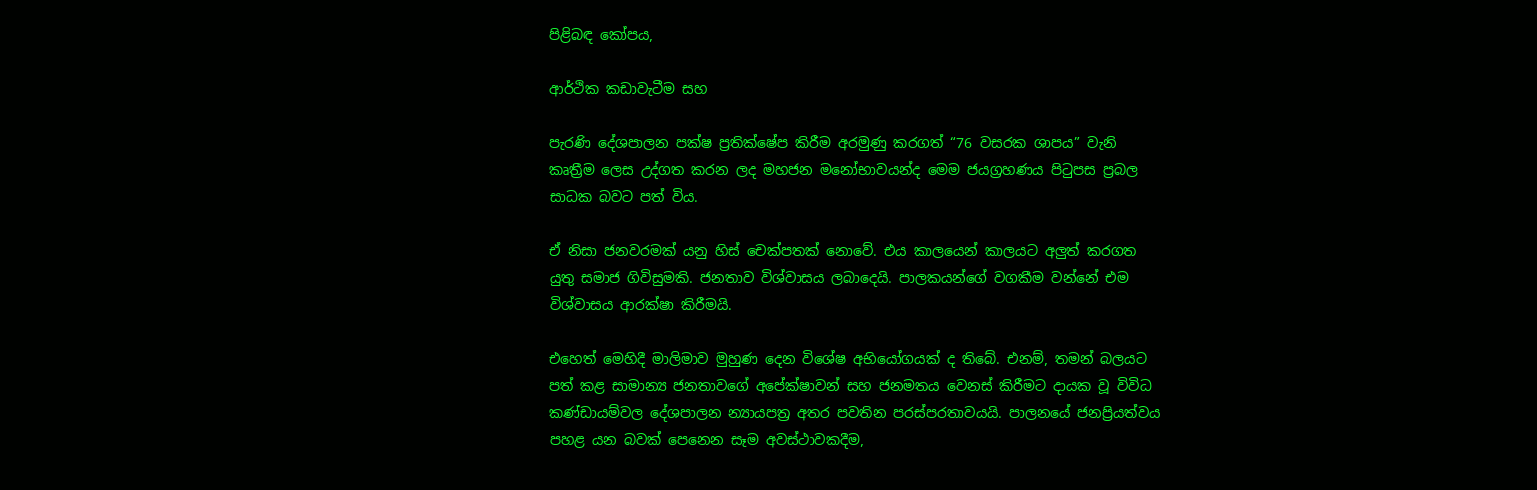පිළිබඳ කෝපය,

ආර්ථික කඩාවැටීම සහ

පැරණි දේශපාලන පක්ෂ ප්‍රතික්ෂේප කිරීම අරමුණු කරගත් “76 වසරක ශාපය” වැනි කෘත්‍රීම ලෙස උද්ගත කරන ලද මහජන මනෝභාවයන්ද මෙම ජයග්‍රහණය පිටුපස ප්‍රබල සාධක බවට පත් විය.

ඒ නිසා ජනවරමක් යනු හිස් චෙක්පතක් නොවේ. එය කාලයෙන් කාලයට අලුත් කරගත යුතු සමාජ ගිවිසුමකි. ජනතාව විශ්වාසය ලබාදෙයි. පාලකයන්ගේ වගකීම වන්නේ එම විශ්වාසය ආරක්ෂා කිරීමයි.

එහෙත් මෙහිදී මාලිමාව මුහුණ දෙන විශේෂ අභියෝගයක් ද තිබේ. එනම්, තමන් බලයට පත් කළ සාමාන්‍ය ජනතාවගේ අපේක්ෂාවන් සහ ජනමතය වෙනස් කිරීමට දායක වූ විවිධ කණ්ඩායම්වල දේශපාලන න්‍යායපත්‍ර අතර පවතින පරස්පරතාවයයි. පාලනයේ ජනප්‍රියත්වය පහළ යන බවක් පෙනෙන සෑම අවස්ථාවකදීම,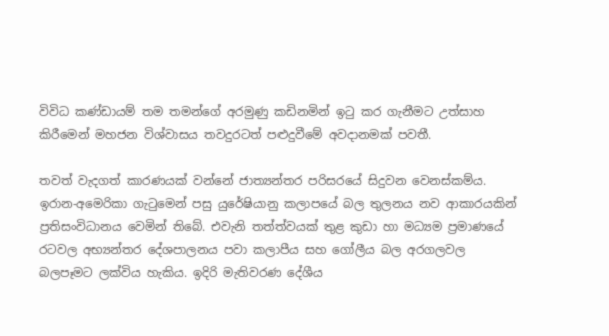විවිධ කණ්ඩායම් තම තමන්ගේ අරමුණු කඩිනමින් ඉටු කර ගැනීමට උත්සාහ කිරීමෙන් මහජන විශ්වාසය තවදුරටත් පළුදුවීමේ අවදානමක් පවතී.

තවත් වැදගත් කාරණයක් වන්නේ ජාත්‍යන්තර පරිසරයේ සිදුවන වෙනස්කම්ය. ඉරාන-අමෙරිකා ගැටුමෙන් පසු යුරේෂියානු කලාපයේ බල තුලනය නව ආකාරයකින් ප්‍රතිසංවිධානය වෙමින් තිබේ. එවැනි තත්ත්වයක් තුළ කුඩා හා මධ්‍යම ප්‍රමාණයේ රටවල අභ්‍යන්තර දේශපාලනය පවා කලාපීය සහ ගෝලීය බල අරගලවල බලපෑමට ලක්විය හැකිය. ඉදිරි මැතිවරණ දේශීය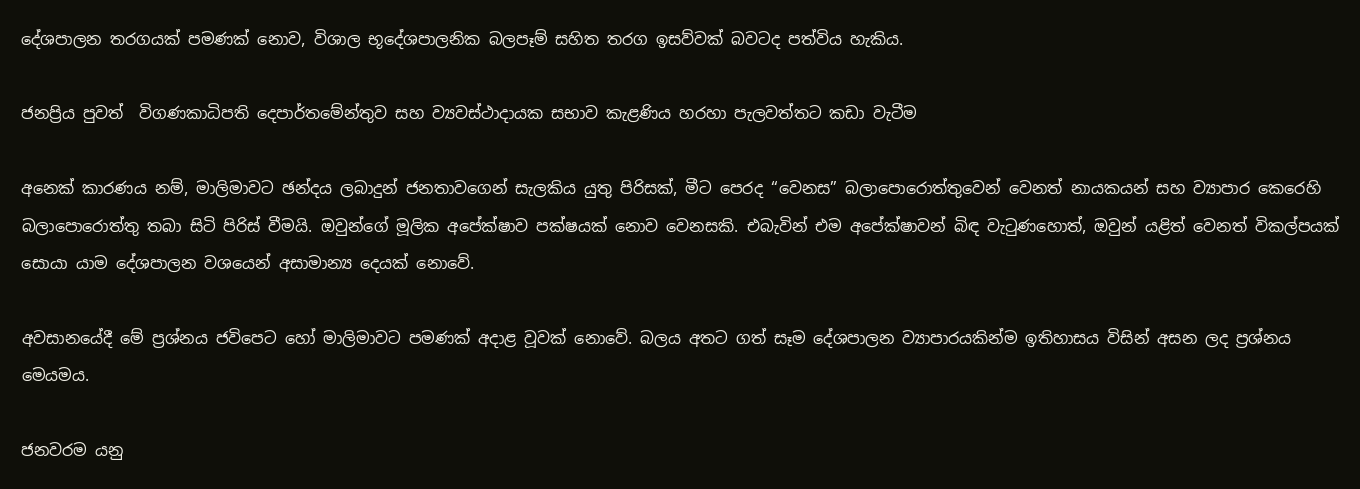දේශපාලන තරගයක් පමණක් නොව, විශාල භූදේශපාලනික බලපෑම් සහිත තරග ඉසව්වක් බවටද පත්විය හැකිය.

ජනප්‍රිය පුවත්  විගණකාධිපති දෙපාර්තමේන්තුව සහ ව්‍යවස්ථාදායක සභාව කැළණිය හරහා පැලවත්තට කඩා වැටීම

අනෙක් කාරණය නම්, මාලිමාවට ඡන්දය ලබාදුන් ජනතාවගෙන් සැලකිය යුතු පිරිසක්, මීට පෙරද “වෙනස” බලාපොරොත්තුවෙන් වෙනත් නායකයන් සහ ව්‍යාපාර කෙරෙහි බලාපොරොත්තු තබා සිටි පිරිස් වීමයි. ඔවුන්ගේ මූලික අපේක්ෂාව පක්ෂයක් නොව වෙනසකි. එබැවින් එම අපේක්ෂාවන් බිඳ වැටුණහොත්, ඔවුන් යළිත් වෙනත් විකල්පයක් සොයා යාම දේශපාලන වශයෙන් අසාමාන්‍ය දෙයක් නොවේ.

අවසානයේදී මේ ප්‍රශ්නය ජවිපෙට හෝ මාලිමාවට පමණක් අදාළ වූවක් නොවේ. බලය අතට ගත් සෑම දේශපාලන ව්‍යාපාරයකින්ම ඉතිහාසය විසින් අසන ලද ප්‍රශ්නය මෙයමය.

ජනවරම යනු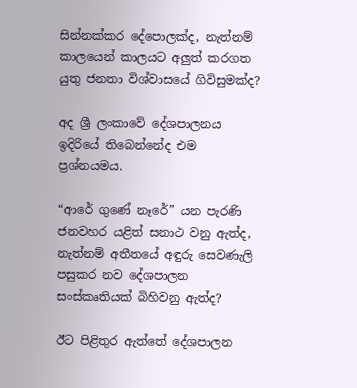සින්නක්කර දේපොලක්ද, නැත්නම් කාලයෙන් කාලයට අලුත් කරගත යුතු ජනතා විශ්වාසයේ ගිවිසුමක්ද?

අද ශ්‍රී ලංකාවේ දේශපාලනය ඉදිරියේ තිබෙන්නේද එම ප්‍රශ්නයමය.

“ආරේ ගුණේ නෑරේ” යන පැරණි ජනවහර යළිත් සනාථ වනු ඇත්ද, නැත්නම් අතීතයේ අඳුරු සෙවණැලි පසුකර නව දේශපාලන සංස්කෘතියක් බිහිවනු ඇත්ද?

ඊට පිළිතුර ඇත්තේ දේශපාලන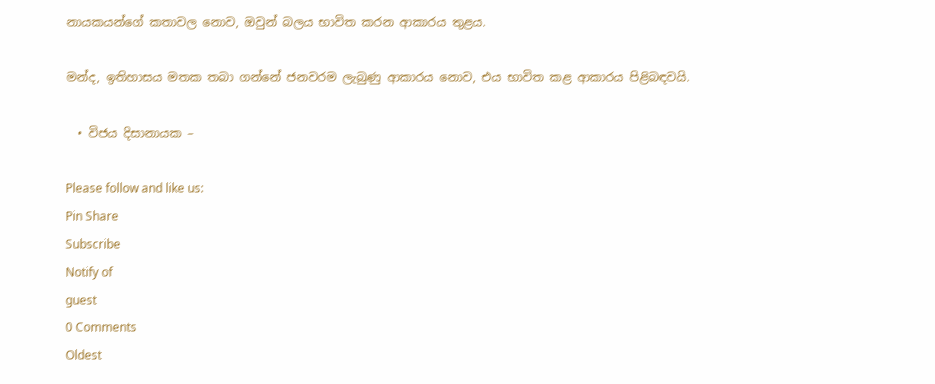නායකයන්ගේ කතාවල නොව, ඔවුන් බලය භාවිත කරන ආකාරය තුළය.

මන්ද, ඉතිහාසය මතක තබා ගන්නේ ජනවරම ලැබුණු ආකාරය නොව, එය භාවිත කළ ආකාරය පිළිබඳවයි.

  • විජය දිසානායක –

Please follow and like us:
Pin Share
Subscribe
Notify of
guest
0 Comments
Oldest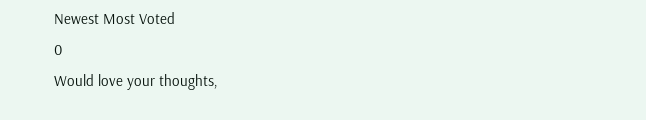Newest Most Voted
0
Would love your thoughts,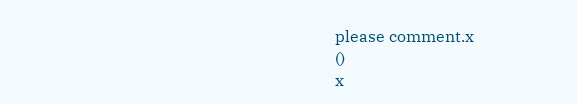please comment.x
()
x